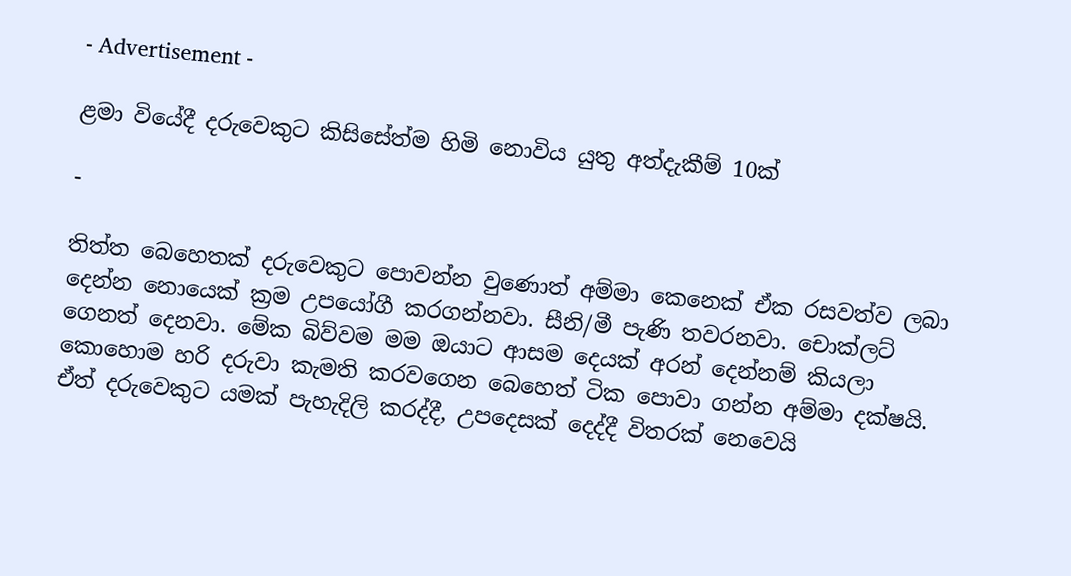- Advertisement -

ළමා වියේදී දරුවෙකුට කිසිසේත්ම හිමි නොවිය යුතු අත්දැකීම් 10ක්

-

තිත්ත බෙහෙතක් දරුවෙකුට පොවන්න වුණොත් අම්මා කෙනෙක් ඒක රසවත්ව ලබා දෙන්න නොයෙක් ක්‍රම උපයෝගී කරගන්නවා. සීනි/මී පැණි තවරනවා. චොක්ලට් ගෙනත් දෙනවා. මේක බිව්වම මම ඔයාට ආසම දෙයක් අරන් දෙන්නම් කියලා කොහොම හරි දරුවා කැමති කරවගෙන බෙහෙත් ටික ‍පොවා ගන්න අම්මා දක්ෂයි. ඒත් දරුවෙකුට යමක් පැහැදිලි කරද්දී, උපදෙසක් දෙද්දී විතරක් නෙවෙයි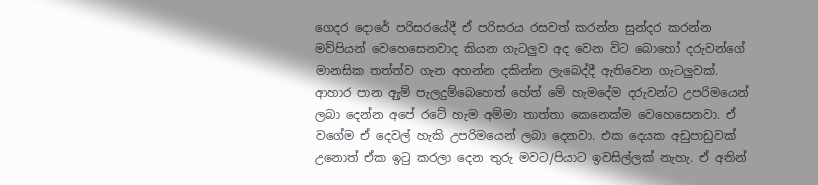ගෙදර දොරේ පරිසරයේදී ඒ පරිසරය රසවත් කරන්න සුන්දර කරන්න මව්පියන් වෙහෙසෙනවාද කියන ගැටලුව අද වෙන විට බොහෝ දරුවන්ගේ මානසික තත්ත්ව ගැන අහන්න දකින්න ලැබෙද්දී ඇතිවෙන ගැටලුවක්. ආහාර පාන ඇුම් පැලදුම්බෙහෙත් හේත් මේ හැමදේම දරුවන්ට උපරිමයෙන් ලබා දෙන්න අපේ රටේ හැම අම්මා තාත්තා කෙනෙක්ම වෙහෙසෙනවා. ඒ වගේම ඒ දෙවල් හැකි උපරිමයෙන් ලබා දෙනවා. එක දෙයක අඩුපාඩුවක් උනොත් ඒක ඉටු කරලා දෙන තුරු මවට/පියාට ඉවසිල්ලක් නැහැ. ඒ අතින්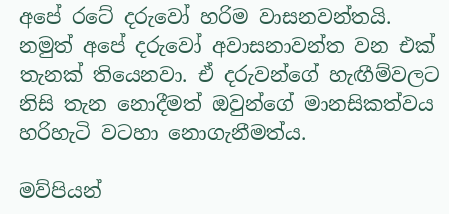අපේ රටේ දරුවෝ හරිම වාසනවන්තයි. නමුත් අපේ දරුවෝ අවාසනාවන්ත වන එක් තැනක් තියෙනවා. ඒ දරුවන්ගේ හැඟීම්වලට නිසි තැන නොදීමත් ඔවුන්ගේ මානසිකත්වය හරිහැටි වටහා නොගැනීමත්ය‍.

මව්පියන්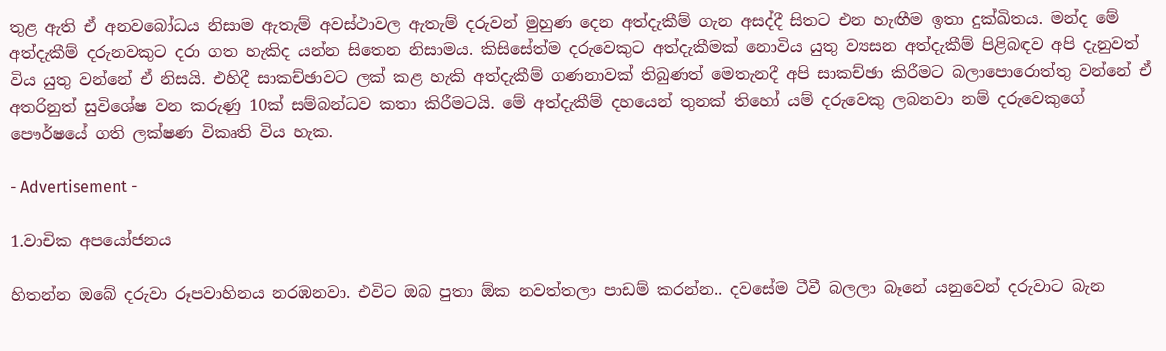තුළ ඇති ඒ අනවබෝධය නිසාම ඇතැම් අවස්ථාවල ඇතැම් දරුවන් මුහුණ දෙන අත්දැකීම් ගැන අසද්දී සිතට එන හැඟීම ඉතා දුක්ඛිතය. මන්ද මේ අත්දැකීම් දරුනවකුට දරා ගත හැකිද යන්න සිතෙන නිසාමය. කිසිසේත්ම දරුවෙකුට අත්දැකීමක් නොවිය යුතු ව්‍යසන අත්දැකීම් පිළිබඳව අපි දැනුවත් විය යුතු වන්නේ ඒ නිසයි. එහිදී සාකච්ඡාවට ලක් කළ හැකි අත්දැකීම් ගණනාවක් තිබුණත් මෙතැනදී අපි සාකච්ඡා කිරීමට බලාපොරොත්තු වන්නේ ඒ අතරිනුත් සුවිශේෂ වන කරුණු 10ක් සම්බන්ධව කතා කිරීමටයි. මේ අත්දැකීම් දහයෙන් තුනක් තිහෝ යම් දරුවෙකු ලබනවා නම් දරුවෙකුගේ පෞර්ෂයේ ගති ලක්ෂණ විකෘති විය හැක.

- Advertisement -

1.වාචික අපයෝජනය

හිතන්න ඔබේ දරුවා රූපවාහිනය නරඹනවා. එවිට ඔබ පුතා ඕක නවත්තලා පාඩම් කරන්න.. දවසේම ටීවී බලලා බෑනේ යනුවෙන් දරුවාට බැන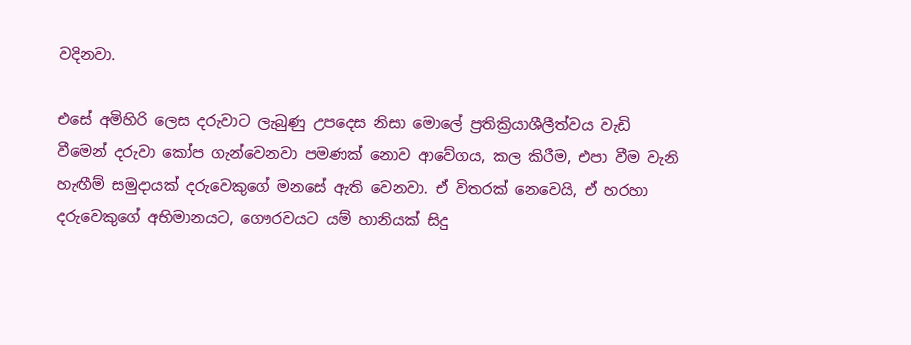වදිනවා.

එසේ අමිහිරි ලෙස දරුවාට ලැබුණු උපදෙස නිසා මොලේ ප්‍රතික්‍රියාශීලීත්වය වැඩි වීමෙන් දරුවා කෝප ගැන්වෙනවා පමණක් නොව ආවේගය, කල කිරීම, එපා වීම වැනි හැඟීම් සමුදායක් දරුවෙකුගේ මනසේ ඇති වෙනවා. ඒ විතරක් නෙවෙයි, ඒ හරහා දරුවෙකුගේ අභිමානයට, ගෞරවයට යම් හානියක් සිදු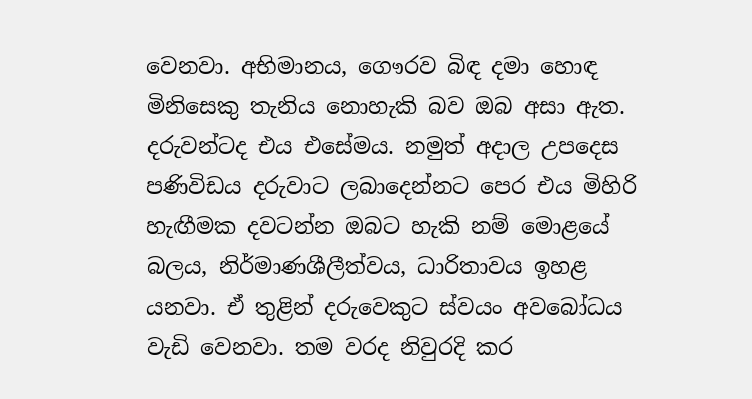වෙනවා. අභිමානය, ගෞරව බිඳ දමා හොඳ මිනිසෙකු තැනිය නොහැකි බව ඔබ අසා ඇත. දරුවන්ටද එය එසේමය. නමුත් අදාල උපදෙස පණිවිඩය දරුවාට ලබාදෙන්නට පෙර එය මිහිරි හැඟීමක දවටන්න ඔබට හැකි නම් මොළයේ බලය, නිර්මාණශීලීත්වය, ධාරිතාවය ඉහළ යනවා. ඒ තුළින් දරුවෙකුට ස්වයං අවබෝධය වැඩි වෙනවා. තම වරද නිවුරදි කර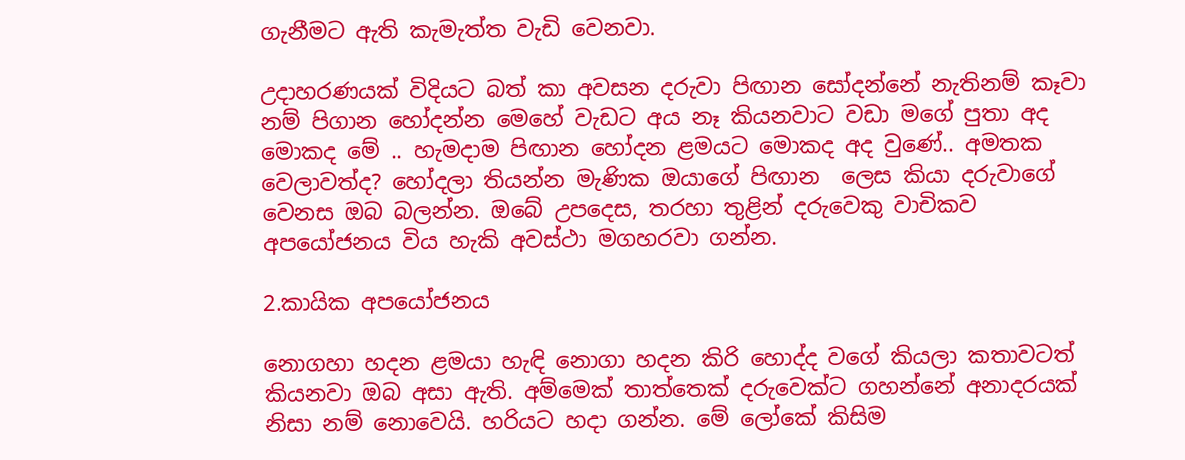ගැනීමට ඇති කැමැත්ත වැඩි වෙනවා.

උදාහරණයක් විදියට බත් කා අවසන දරුවා පිඟාන සෝදන්නේ නැතිනම් කෑවා නම් පිගාන හෝදන්න මෙහේ වැඩට අය නෑ ‍කියනවාට වඩා මගේ පුතා අද මොකද මේ .. හැමදාම පිඟාන හෝදන ළමයට මොකද අද වුණේ.. අමතක වෙලාවත්ද? හෝදලා තියන්න මැණික ඔයාගේ පිඟාන  ලෙස කියා දරුවාගේ වෙනස ඔබ බලන්න. ඔබේ උපදෙස, තරහා තුළින් දරුවෙකු වාචිකව අපයෝජනය විය හැකි අවස්ථා මගහරවා ගන්න.

2.කායික අපයෝජනය

නොගහා හදන ළමයා හැඳි නොගා හදන කිරි හොද්ද වගේ කියලා කතාවටත් කියනවා ඔබ අසා ඇති. අම්මෙක් තාත්තෙක් දරුවෙක්ට ගහන්නේ අනාදරයක් නිසා නම් නොවෙයි. හරියට හදා ගන්න. මේ ලෝකේ කිසිම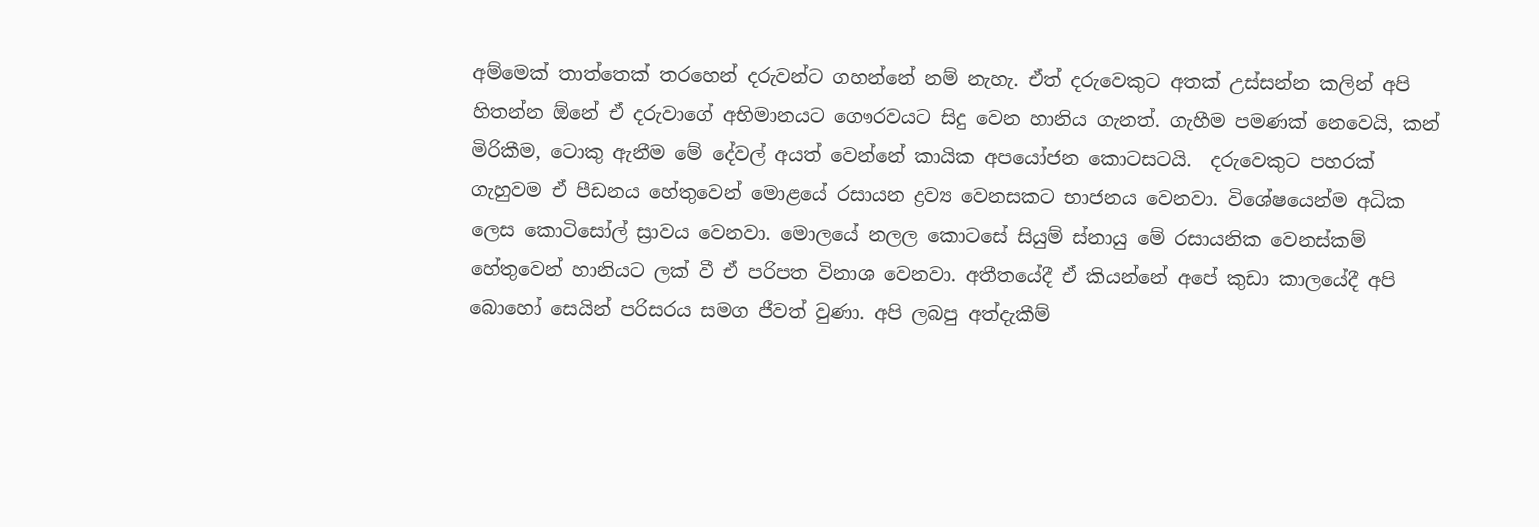අම්මෙක් තාත්තෙක් තරහෙන් දරුවන්ට ගහන්නේ නම් නැහැ. ඒත් දරුවෙකුට අතක් උස්සන්න කලින් අපි හිතන්න ඕනේ ඒ දරුවාගේ අභිමානයට ගෞරවයට සිදු වෙන හානිය ගැනත්. ගැහීම පමණක් නෙවෙයි, කන් මිරිකීම, ටොකු ඇනීම මේ දේවල් අයත් වෙන්නේ කායික අපයෝජන කොටසටයි.  දරුවෙකුට පහරක් ගැහුවම ඒ පීඩනය හේතුවෙන් මොළයේ රසායන ද්‍රව්‍ය වෙනසකට භාජනය වෙනවා. විශේෂයෙන්ම අධික ලෙස කොටිසෝල් ස්‍රාවය වෙනවා. මොලයේ නලල කොටසේ සියුම් ස්නායු මේ රසායනික වෙනස්කම් හේතුවෙන් හානියට ලක් වී ඒ පරිපත විනාශ වෙනවා. අතීතයේදී ඒ කියන්නේ අපේ කුඩා කාලයේදී අපි බොහෝ සෙයින් පරිසරය සමග ජීවත් වුණා. අපි ලබපු අත්දැකීම්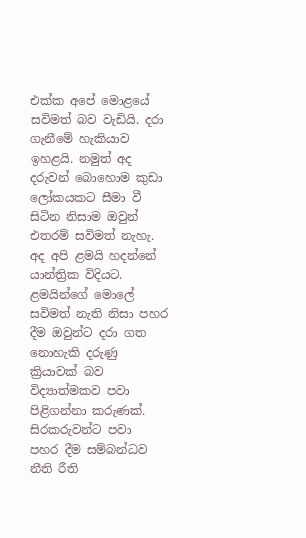එක්ක අපේ මොළයේ සවිමත් බව වැඩියි. දරා ගැනීමේ හැකියාව ඉහළයි. නමුත් අද දරුවන් බොහොම ‍කුඩා ලෝකයකට සීමා වී සිටින නිසාම ඔවුන් එතරම් සවිමත් නැහැ. අද අපි ළමයි හදන්නේ යාන්ත්‍රික විදියට. ළමයින්ගේ මොලේ සවිමත් නැති නිසා පහර දීම ඔවුන්ට දරා ගත නොහැකි දරුණු ක්‍රියාවක් බව විද්‍යාත්මකව පවා පිළිගන්නා කරුණක්. සිරකරුවන්ට පවා  පහර දීම සම්බන්ධව නීති රීති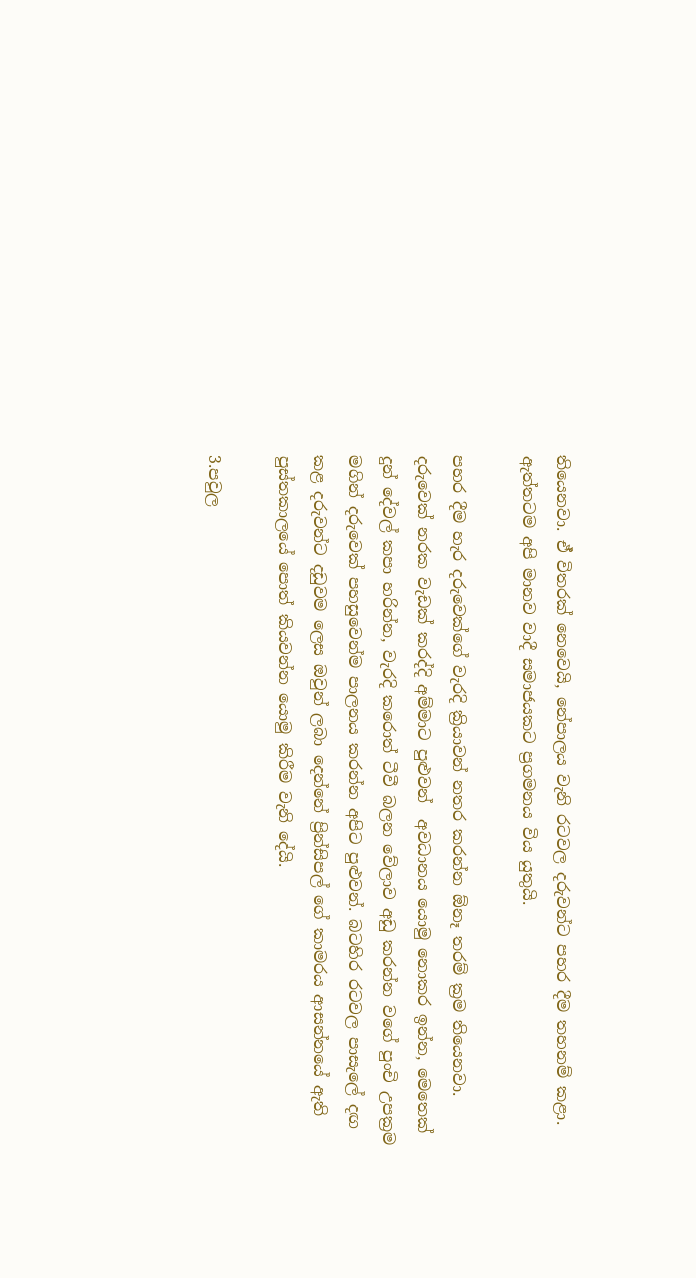තියෙනවා. ඒ් විතරක් නෙවෙයි, නේපාලය වැනි රටවල දරුවන්ට පහර දීම තහනම් කළා. ඇත්තටම අපි මානව වාදී සමාජයකට ප්‍රගමනය විය යුතුයි‍.

පහර දීම හැර දරුවෙක්ගේ වැරදි ක්‍රියාවන් නතර කරන්න ඕනෑ තරම් ක්‍රම තියෙනවා. දරුවෙක් නරක වැඩක් කරද්දි අම්මාට පුළුවන්  අවධානය යොමු නොකර ඉන්න, මෙතෙක් දුන් දේවල් කපා හරින්න, වැරදි කරොත් ටීවී බලන වේලාව අඩු කරන්න වගේ පුංචි උපක්‍රම මගින් දරුවෙක් පහසුවෙන්ම පාලනය කරන්න අපිට පුළුවන්. බටහිර රටවල පාසැලේ දඟ කළ දරුවන්ට දඩුවම ලෙස ඔවුන් ලබා දෙන්නේ ප්‍රින්සිපල් ගේ කාමරය ආසන්නයේ ඇති පුස්තකාලයේ පොත් කියවන්න යොමු කිරීම වැනි දේයි.

3.පවුල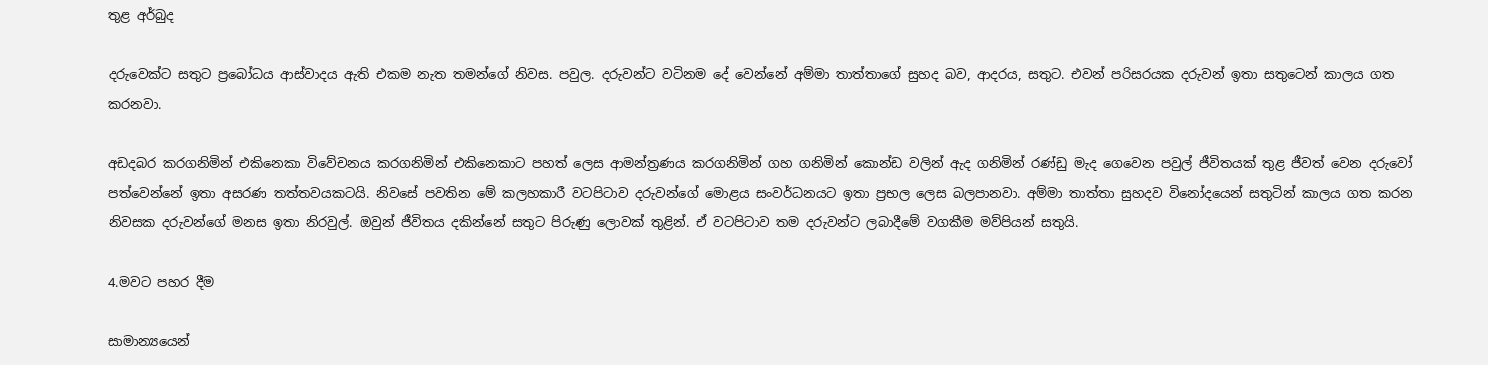තුළ අර්බුද

දරුවෙක්ට සතුට ප්‍රබෝධය ආස්වාදය ඇති එකම නැත තමන්ගේ නිවස. පවුල. දරුවන්ට වටිනම දේ වෙන්නේ අම්මා තාත්තාගේ සුහද බව, ආදරය, සතුට. එවන් පරිසරයක දරුවන් ඉතා සතුටෙන් කාලය ගත කරනවා.

අඩදබර කරගනිමින් එකිනෙකා විවේචනය කරගනිමින් එකිනෙකාට පහත් ලෙස ආමන්ත්‍රණය කරගනිමින් ගහ ගනිමින් කොන්ඩ වලින් ඇද ගනිමින් රණ්ඩු මැද ගෙවෙන පවුල් ජීවිතයක් තුළ ජීවත් වෙන දරුවෝ පත්වෙන්නේ ඉතා අසරණ තත්තවයකටයි. නිවසේ පවතින මේ කලහකාරී වටපිටාව දරුවන්ගේ මොළය සංවර්ධනයට ඉතා ප්‍රභල ලෙස බලපානවා. අම්මා තාත්තා සුහදව විනෝදයෙන් සතුටින් කාලය ගත කරන නිවසක දරුවන්ගේ මනස ඉතා නිරවුල්. ඔවුන් ජීවිතය දකින්නේ සතුට පිරුණු ලොවක් තුළින්. ඒ වටපිටාව තම දරුවන්ට ලබාදීමේ වගකීම මව්පියන් සතුයි.

4.මවට පහර දීම

සාමාන්‍යයෙන්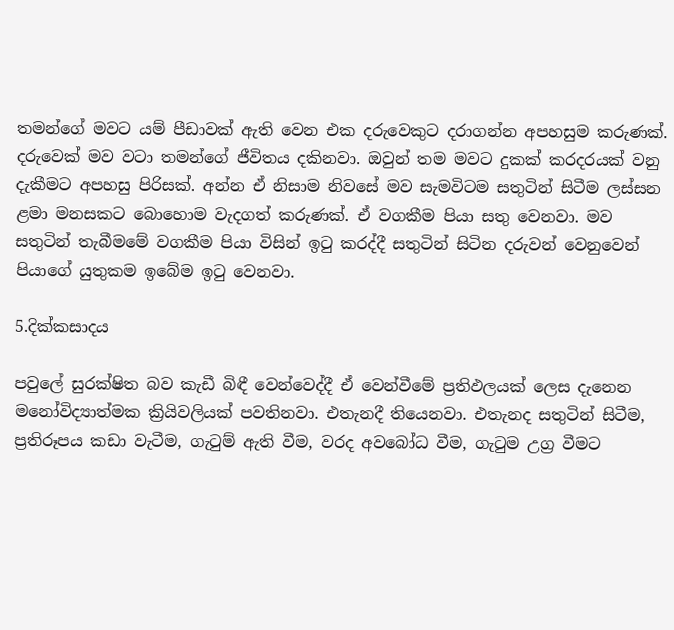තමන්ගේ මවට යම් පීඩාවක් ඇති වෙන එක දරුවෙකුට දරාගන්න අපහසුම කරුණක්. දරුවෙක් මව වටා තමන්ගේ ජීවිතය දකිනවා. ඔවුන් තම මවට දුකක් කරදරයක් වනු දැකීමට අපහසු පිරිසක්. අන්න ඒ නිසාම නිවසේ මව සැමවිටම සතුටින් සිටීම ලස්සන ළමා මනසකට බොහොම වැදගත් කරුණක්. ඒ වගකීම පියා සතු වෙනවා. මව සතුටින් තැබීමමේ වගකීම පියා විසින් ඉටු කරද්දී සතුටින් සිටින දරුවන් වෙනුවෙන් පියාගේ යුතුකම ඉබේම ඉටු වෙනවා.

5.දික්කසාදය

පවු‍ලේ සුරක්ෂිත බව කැඩී බිඳී වෙන්වෙද්දී ඒ වෙන්වීමේ ප්‍රතිඵලයක් ලෙස දැනෙන මනෝවිද්‍යාත්මක ක්‍රියිවලියක් පවතිනවා. එතැනදී තියෙනවා. එතැනද සතුටින් සිටීම, ප්‍රතිරූපය කඩා වැටීම, ගැටුම් ඇති වීම, වරද අවබෝධ වීම, ගැටුම උග්‍ර වීමට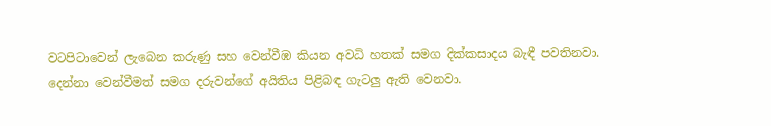වටපිටාවෙන් ලැබෙන කරුණු සහ වෙන්වීඹ කියන අවධි හතක් සමග දික්කසාදය බැඳී පවතිනවා. දෙන්නා වෙන්වීමත් සමග දරුවන්ගේ අයිතිය පිළිබඳ ගැටලු ඇති වෙනවා.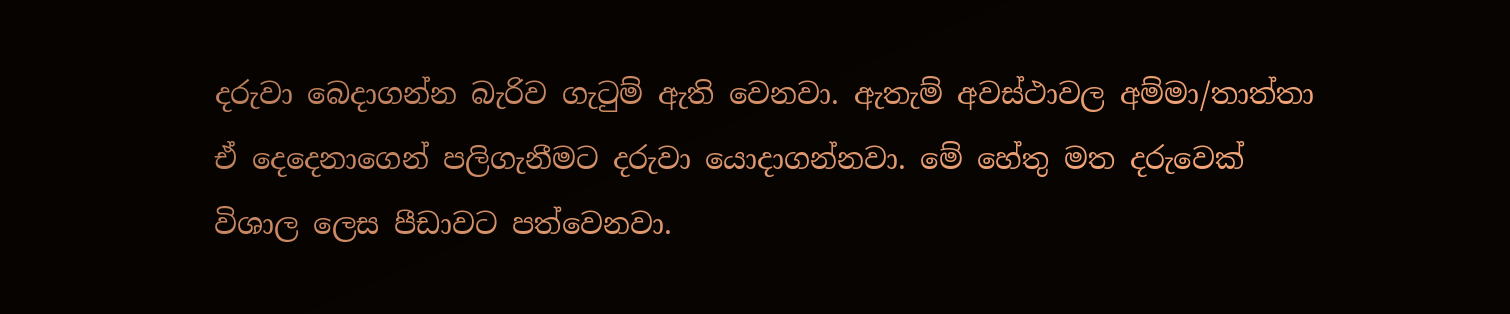දරුවා බෙදාගන්න බැරිව ගැටුම් ඇති වෙනවා. ඇතැම් අවස්ථාවල අම්මා/තාත්තා ඒ දෙදෙනාගෙන් පලිගැනීමට දරුවා යොදාගන්නවා. මේ හේතු මත දරුවෙක් විශාල ලෙස පීඩාවට පත්වෙනවා.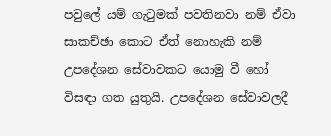පවුලේ යම් ගැටුමක් පවතිනවා නම් ඒවා සාකච්ඡා කොට ඒත් නොහැකි නම් උපදේශන සේවාවකට යොමු වී හෝ විසඳා ගත යුතුයි. උපදේශන සේවාවලදී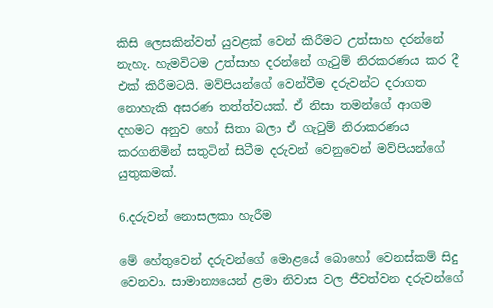කිසි ලෙසකින්වත් යුවළක් වෙන් කිරීමට උත්සාහ දරන්නේ නැහැ. හැමවිටම උත්සාහ දරන්නේ ගැටුම් නිරකරණය කර දී එක් කිරීමටයි. මව්පියන්ගේ වෙන්වීම දරුවන්ට දරාගත නොහැකි අසරණ තත්ත්වයක්. ඒ නිසා තමන්ගේ ආගම දහමට අනුව හෝ සිතා බලා ඒ ගැටුම් නිරාකරණය කරගනිමින් සතුටින් සිටීම දරුවන් වෙනුවෙන් මව්පියන්ගේ යුතුකමක්.

6.දරුවන් නොසලකා හැරීම

මේ හේතුවෙන් දරුවන්ගේ මොළයේ බොහෝ වෙනස්කම් සිදු වෙනවා. සාමාන්‍යයෙන් ළමා නිවාස වල ජීවත්වන දරුවන්ගේ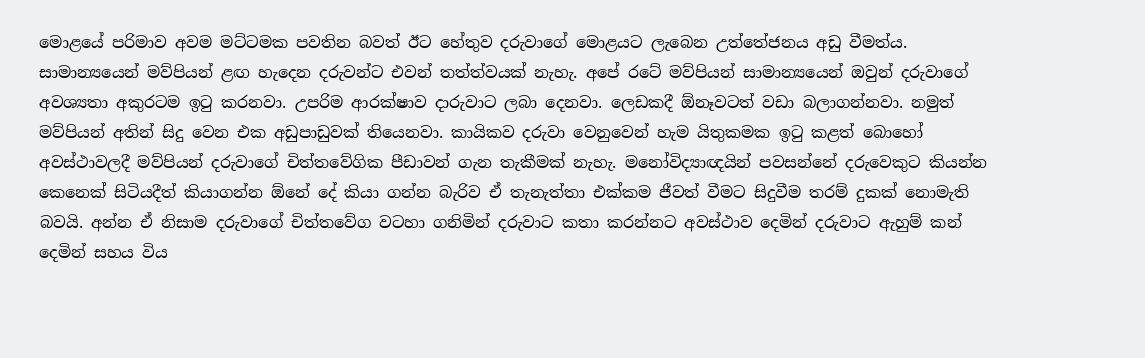මොළයේ පරිමාව අවම මට්ටමක පවතින බවත් ඊට හේතුව දරුවාගේ මොළයට ලැබෙන උත්තේජනය අඩු වීමත්ය. සාමාන්‍යයෙන් මව්පියන් ළඟ හැදෙන දරුවන්ට එවන් තත්ත්වයක් නැහැ. අපේ රටේ මව්පියන් සාමාන්‍යයෙන් ඔවුන් දරුවාගේ අවශ්‍යතා අකුරටම ඉටු කරනවා. උපරිම ආරක්ෂාව දාරුවාට ලබා දෙනවා. ලෙඩකදී ඕනෑවටත් වඩා බලාගන්නවා. නමුත් මව්පියන් අතින් සිදු වෙන එක අඩුපාඩුවක් තියෙනවා. කායිකව දරුවා වෙනුවෙන් හැම යිතුකමක ඉටු කළත් බොහෝ අවස්ථාවලදී මව්පියන් දරුවාගේ චිත්තවේගික පීඩාවන් ගැන තැකීමක් නැහැ. මනෝවිද්‍යාඥයින් පවසන්නේ දරුවෙකුට කියන්න කෙනෙක් සිටියදීත් කියාගන්න ඕනේ දේ කියා ගන්න බැරිව ඒ තැනැත්තා එක්කම ජීවත් වීමට සිදුවීම තරම් දුකක් නොමැති බවයි. අන්න ඒ නිසාම දරුවාගේ චිත්තවේග වටහා ගනිමින් දරුවාට කතා කරන්නට අවස්ථාව දෙමින් දරුවාට ඇහුම් කන් දෙමින් සහය විය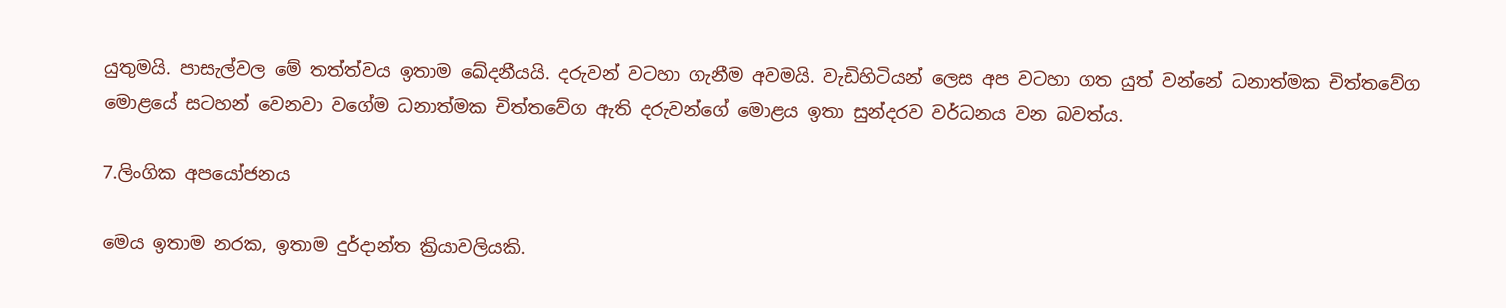යුතුමයි. පාසැල්වල මේ තත්ත්වය ඉතාම ඛේදනීයයි. දරුවන් වටහා ගැනීම අවමයි. වැඩිහිටියන් ලෙස අප වටහා ගත යුත් වන්නේ ධනාත්මක චිත්තවේග මොළයේ සටහන් වෙනවා වගේම ධනාත්මක චිත්තවේග ඇති දරුවන්ගේ මොළය ඉතා සුන්දරව වර්ධනය වන බවත්ය.

7.ලිංගික අපයෝජනය

මෙය ඉතාම නරක, ඉතාම දුර්දාන්ත ක්‍රියාවලියකි.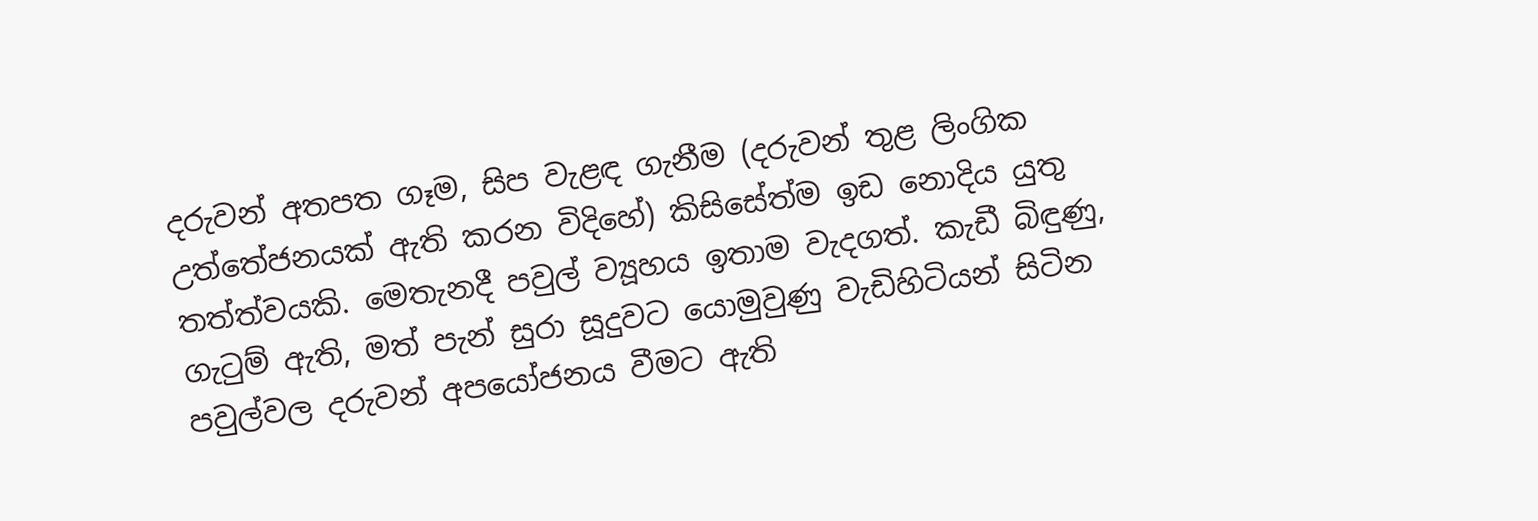දරුවන් අතපත ගෑම, සිප වැළඳ ගැනීම (දරුවන් තුළ ලිංගික උත්තේජනයක් ඇති කරන විදිහේ) කිසිසේත්ම ඉඩ නොදිය යුතු තත්ත්වයකි. මෙතැනදී පවුල් ව්‍යූහය ඉතාම වැදගත්‍. කැඩී බිඳුණු, ගැටුම් ඇති, මත් පැන් සුරා සූදුවට යොමුවුණු වැඩිහිටියන් සිටින පවුල්වල දරුවන් අපයෝජනය වීමට ඇති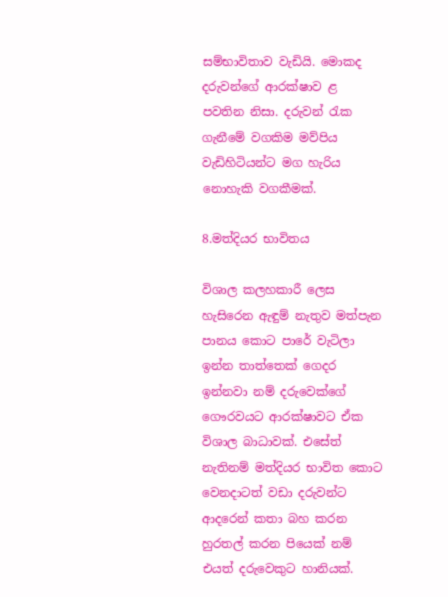සම්භාවිතාව වැඩියි. මොකද දරුවන්ගේ ආරක්ෂාව ළ පවතින නිසා. දරුවන් රැක ගැනීමේ වගකිම මව්පිය වැඩිහිටියන්ට මග හැරිය නොහැකි වගකීමක්.

8.මත්දියර භාවිතය

විශාල කලහකාරී ලෙස හැසිරෙන ඇඳුම් නැතුව මත්පැන පානය කොට පාරේ වැටිලා ඉන්න තාත්තෙක් ගෙදර ඉන්නවා නම් දරුවෙක්ගේ ගෞරවයට ආරක්ෂාවට ඒක විශාල බාධාවක්. එසේත් නැතිනම් මත්දියර භාවිත කොට වෙනදාටත් වඩා දරුවන්ට ආදරෙන් කතා බහ කරන හුරතල් කරන පියෙක් නම් එයත් දරුවෙකුට හානියක්.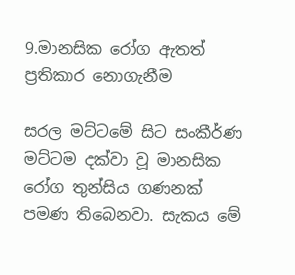9.මානසික රෝග ඇතත් ප්‍රතිකාර නොගැනීම

සරල මට්ටමේ සිට සංකීර්ණ මට්ටම දක්වා වූ මානසික රෝග තුන්සිය ගණනක් පමණ තිබෙනවා. සැකය මේ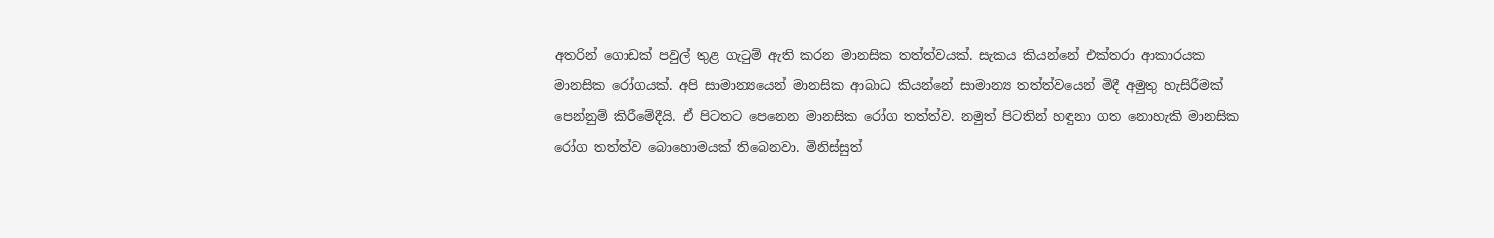අතරින් ගොඩක් පවුල් තුළ ගැටුම් ඇති කරන මානසික තත්ත්වයක්. සැකය කියන්නේ එක්තරා ආකාරයක මානසික රෝගයක්. අපි සාමාන්‍යයෙන් මානසික ආබාධ කියන්නේ සාමාන්‍ය තත්ත්වයෙන් මිදී අමුතු හැසිරීමක් පෙන්නුම් කිරීමේදීයි. ඒ පිටතට පෙනෙන මානසික රෝග තත්ත්ව. නමුත් පිටතින් හඳුනා ගත නොහැකි මානසික රෝග තත්ත්ව බොහොමයක් තිබෙනවා. මිනිස්සුත්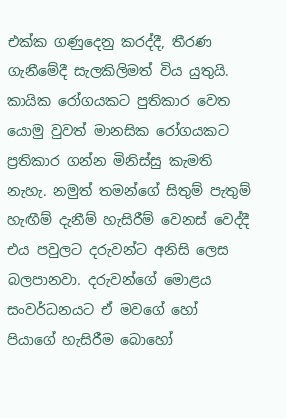එක්ක ගණුදෙනු කරද්දී, තීරණ ගැනීමේදී සැලකිලිමත් විය යුතුයි. කායික රෝගයකට පුතිකාර වෙත යොමු වුවත් මානසික රෝගයකට ප්‍රතිකාර ගන්න මිනිස්සු කැමති නැහැ. නමුත් තමන්ගේ සිතුම් පැතුම් හැඟීම් දැනීම් හැසිරීම් වෙනස් වෙද්දී එය පවුලට දරුවන්ට අනිසි ලෙස බලපානවා. දරුවන්ගේ මොළය සංවර්ධනයට ඒ මවගේ හෝ පියාගේ හැසිරීම බොහෝ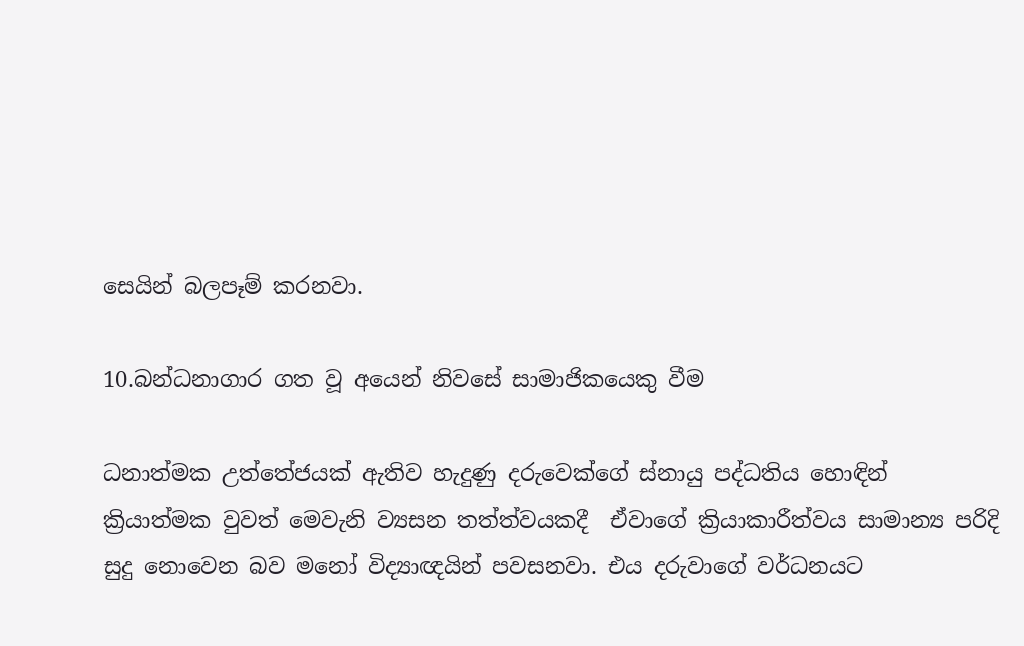සෙයින් බලපෑම් කරනවා.

10.බන්ධනාගාර ගත වූ අයෙන් නිවසේ සාමාජිකයෙකු වීම

ධනාත්මක උත්තේජයක් ඇතිව හැදුණු දරුවෙක්ගේ ස්නායු පද්ධතිය හොඳින් ක්‍රියාත්මක වුවත් මෙවැනි ව්‍යසන තත්ත්වයකදී  ඒවාගේ ක්‍රියාකාරීත්වය සාමාන්‍ය පරිදි සුදු නොවෙන බව මනෝ විද්‍යාඥයින් පවසනවා. එය දරුවාගේ වර්ධනයට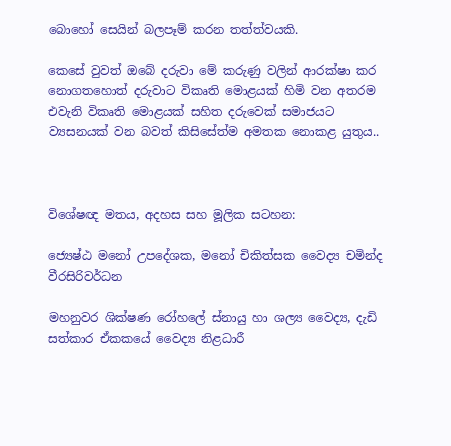බොහෝ සෙයින් බලපෑම් කරන තත්ත්වයකි.

කෙසේ වුවත් ඔබේ දරුවා මේ කරුණු වලින් ආරක්ෂා කර නොගතහොත් දරුවාට විකෘති මොළයක් හිමි වන අතරම එවැනි විකෘති මොළයක් සහිත දරුවෙක් සමාජයට ව්‍යසනයක් වන බවත් කිසිසේත්ම අමතක නොකළ යුතුය..



විශේෂඥ මතය, අදහස සහ මූලික සටහන:

ජ්‍යෙෂ්ඨ මනෝ උපදේශක, මනෝ චිකිත්සක වෛද්‍ය චමින්ද වීරසිරිවර්ධන

මහනුවර ශික්ෂණ රෝහලේ ස්නායු හා ශල්‍ය වෛද්‍ය, දැඩි සත්කාර ඒකකයේ වෛද්‍ය නිළධාරී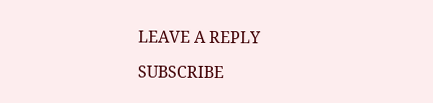LEAVE A REPLY

SUBSCRIBE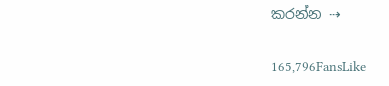කරන්න ⇢

165,796FansLike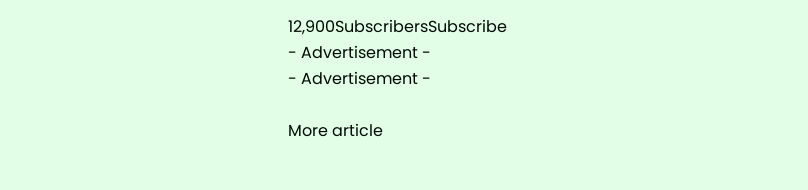12,900SubscribersSubscribe
- Advertisement -
- Advertisement -

More article